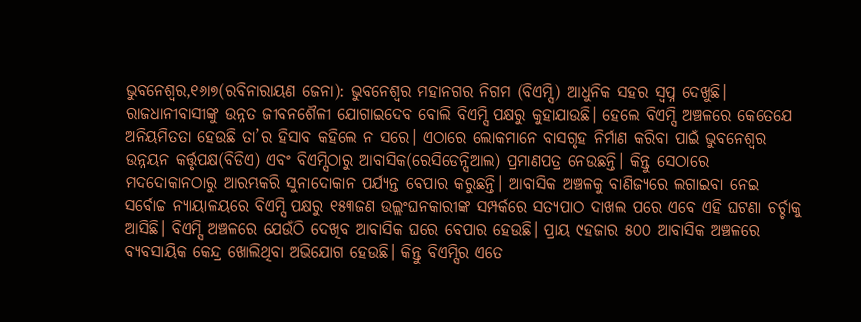ଭୁବନେଶ୍ୱର,୧୬ା୭(ରବିନାରାୟଣ ଜେନା): ଭୁବନେଶ୍ୱର ମହାନଗର ନିଗମ (ବିଏମ୍ସି) ଆଧୁନିକ ସହର ସ୍ବପ୍ନ ଦେଖୁଛି। ରାଜଧାନୀବାସୀଙ୍କୁ ଉନ୍ନତ ଜୀବନଶୈଳୀ ଯୋଗାଇଦେବ ବୋଲି ବିଏମ୍ସି ପକ୍ଷରୁ କୁହାଯାଉଛି। ହେଲେ ବିଏମ୍ସି ଅଞ୍ଚଳରେ କେତେଯେ ଅନିୟମିତତା ହେଉଛି ତା’ର ହିସାବ କହିଲେ ନ ସରେ। ଏଠାରେ ଲୋକମାନେ ବାସଗୃହ ନିର୍ମାଣ କରିବା ପାଇଁ ଭୁବନେଶ୍ୱର ଉନ୍ନୟନ କର୍ତ୍ତୃପକ୍ଷ(ବିଡିଏ) ଏବଂ ବିଏମ୍ସିଠାରୁ ଆବାସିକ(ରେସିଡେନ୍ସିଆଲ) ପ୍ରମାଣପତ୍ର ନେଉଛନ୍ତି। କିନ୍ତୁ ସେଠାରେ ମଦଦୋକାନଠାରୁ ଆରମ୍ଭକରି ସୁନାଦୋକାନ ପର୍ଯ୍ୟନ୍ତ ବେପାର କରୁଛନ୍ତି। ଆବାସିକ ଅଞ୍ଚଳକୁ ବାଣିଜ୍ୟରେ ଲଗାଇବା ନେଇ ସର୍ବୋଚ୍ଚ ନ୍ୟାୟାଳୟରେ ବିଏମ୍ସି ପକ୍ଷରୁ ୧୫୩ଜଣ ଉଲ୍ଲଂଘନକାରୀଙ୍କ ସମ୍ପର୍କରେ ସତ୍ୟପାଠ ଦାଖଲ ପରେ ଏବେ ଏହି ଘଟଣା ଚର୍ଚ୍ଚାକୁ ଆସିଛି। ବିଏମ୍ସି ଅଞ୍ଚଳରେ ଯେଉଁଠି ଦେଖିବ ଆବାସିକ ଘରେ ବେପାର ହେଉଛି। ପ୍ରାୟ ୯ହଜାର ୫୦୦ ଆବାସିକ ଅଞ୍ଚଳରେ ବ୍ୟବସାୟିକ କେନ୍ଦ୍ର ଖୋଲିଥିବା ଅଭିଯୋଗ ହେଉଛି। କିନ୍ତୁ ବିଏମ୍ସିର ଏତେ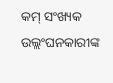କମ୍ ସଂଖ୍ୟକ ଉଲ୍ଲଂଘନକାରୀଙ୍କ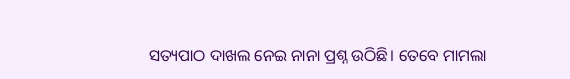ସତ୍ୟପାଠ ଦାଖଲ ନେଇ ନାନା ପ୍ରଶ୍ନ ଉଠିଛି। ତେବେ ମାମଲା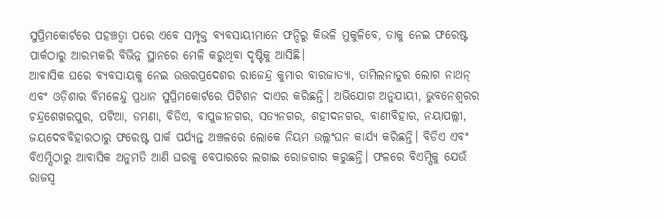ସୁପ୍ରିମକୋର୍ଟରେ ପହଞ୍ଚତ୍ବା ପରେ ଏବେ ସମ୍ପୃକ୍ତ ବ୍ୟବସାୟୀମାନେ ଫନ୍ଦିରୁ କିଭଳି ମୁକୁଳିବେ, ତାକୁ ନେଇ ଫରେଷ୍ଟ ପାର୍କଠାରୁ ଆରମ୍ଭକରି ବିଭିନ୍ନ ସ୍ଥାନରେ ମେଳି କରୁଥିବା ଦୃଷ୍ଟିକୁ ଆସିଛି।
ଆବାସିକ ଘରେ ବ୍ୟବସାୟକୁ ନେଇ ଉତ୍ତରପ୍ରଦେଶର ରାଜେନ୍ଦ୍ର କୁମାର ବାରଜାତ୍ୟା, ତାମିଲନାଡୁର ଲୋଗ ନାଥନ୍ ଏବଂ ଓଡ଼ିଶାର ବିମଳେନ୍ଦୁ ପ୍ରଧାନ ସୁପ୍ରିମକୋର୍ଟରେ ପିଟିଶନ ଦାଏର କରିଛନ୍ତି। ଅଭିଯୋଗ ଅନୁଯାୟୀ, ଭୁବନେଶ୍ୱରର ଚନ୍ଦ୍ରଶେଖରପୁର, ପଟିଆ, ଡମଣା, ବିଡିଏ, ବାପୁଜୀନଗର, ସତ୍ୟନଗର, ଶହୀଦନଗର, ବାଣୀବିହାର, ନୟାପଲ୍ଲୀ, ଜୟଦେବବିହାରଠାରୁ ଫରେଷ୍ଟ ପାର୍କ ପର୍ଯ୍ୟନ୍ତ ଅଞ୍ଚଳରେ ଲୋକେ ନିୟମ ଉଲ୍ଲଂଘନ କାର୍ଯ୍ୟ କରିଛନ୍ତି। ବିଡିଏ ଏବଂ ବିଏମ୍ସିଠାରୁ ଆବାସିକ ଅନୁମତି ଆଣି ଘରକୁ ବେପାରରେ ଲଗାଇ ରୋଜଗାର କରୁଛନ୍ତି। ଫଳରେ ବିଏମ୍ସିକୁ ଯେଉଁ ରାଜସ୍ବ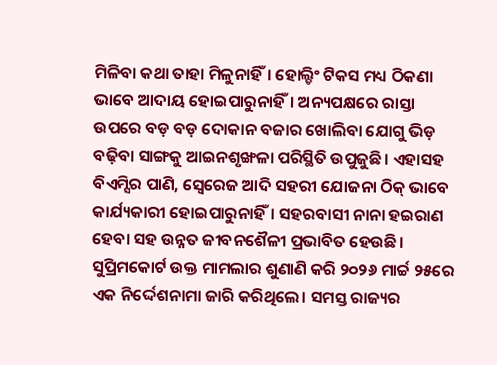ମିଳିବା କଥା ତାହା ମିଳୁନାହିଁ। ହୋଲ୍ଡିଂ ଟିକସ ମଧ୍ୟ ଠିକଣା ଭାବେ ଆଦାୟ ହୋଇପାରୁନାହିଁ। ଅନ୍ୟପକ୍ଷରେ ରାସ୍ତା ଉପରେ ବଡ଼ ବଡ଼ ଦୋକାନ ବଜାର ଖୋଲିବା ଯୋଗୁ ଭିଡ଼ ବଢ଼ିବା ସାଙ୍ଗକୁ ଆଇନଶୃଙ୍ଖଳା ପରିସ୍ଥିତି ଉପୁଜୁଛି। ଏହାସହ ବିଏମ୍ସିର ପାଣି, ସ୍ବେରେଜ ଆଦି ସହରୀ ଯୋଜନା ଠିକ୍ ଭାବେ କାର୍ଯ୍ୟକାରୀ ହୋଇପାରୁନାହିଁ। ସହରବାସୀ ନାନା ହଇରାଣ ହେବା ସହ ଉନ୍ନତ ଜୀବନଶୈଳୀ ପ୍ରଭାବିତ ହେଉଛି। ସୁପ୍ରିମକୋର୍ଟ ଉକ୍ତ ମାମଲାର ଶୁଣାଣି କରି ୨୦୨୬ ମାର୍ଚ୍ଚ ୨୫ରେ ଏକ ନିର୍ଦ୍ଦେଶନାମା ଜାରି କରିଥିଲେ। ସମସ୍ତ ରାଜ୍ୟର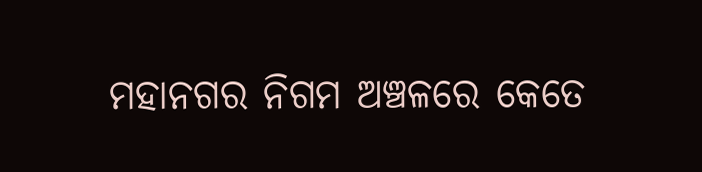ମହାନଗର ନିଗମ ଅଞ୍ଚଳରେ କେତେ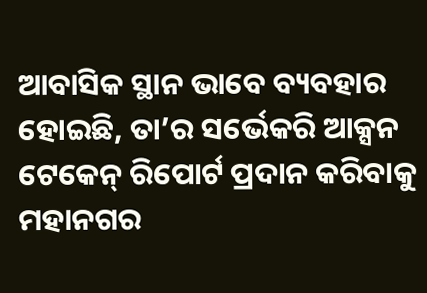ଆବାସିକ ସ୍ଥାନ ଭାବେ ବ୍ୟବହାର ହୋଇଛି, ତା’ର ସର୍ଭେକରି ଆକ୍ସନ ଟେକେନ୍ ରିପୋର୍ଟ ପ୍ରଦାନ କରିବାକୁ ମହାନଗର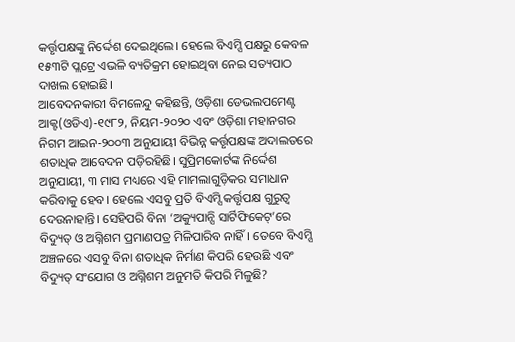କର୍ତ୍ତୃପକ୍ଷଙ୍କୁ ନିର୍ଦ୍ଦେଶ ଦେଇଥିଲେ। ହେଲେ ବିଏମ୍ସି ପକ୍ଷରୁ କେବଳ ୧୫୩ଟି ପ୍ଲଟ୍ରେ ଏଭଳି ବ୍ୟତିକ୍ରମ ହୋଇଥିବା ନେଇ ସତ୍ୟପାଠ ଦାଖଲ ହୋଇଛି।
ଆବେଦନକାରୀ ବିମଳେନ୍ଦୁ କହିଛନ୍ତି, ଓଡ଼ିଶା ଡେଭଲପମେଣ୍ଟ ଆକ୍ଟ(ଓଡିଏ)-୧୯୮୨, ନିୟମ-୨୦୨୦ ଏବଂ ଓଡ଼ିଶା ମହାନଗର ନିଗମ ଆଇନ-୨୦୦୩ ଅନୁଯାୟୀ ବିଭିନ୍ନ କର୍ତ୍ତୃପକ୍ଷଙ୍କ ଅଦାଲତରେ ଶତାଧିକ ଆବେଦନ ପଡ଼ିରହିଛି। ସୁପ୍ରିମକୋର୍ଟଙ୍କ ନିର୍ଦ୍ଦେଶ ଅନୁଯାୟୀ, ୩ ମାସ ମଧ୍ୟରେ ଏହି ମାମଲାଗୁଡ଼ିକର ସମାଧାନ କରିବାକୁ ହେବ। ହେଲେ ଏସବୁ ପ୍ରତି ବିଏମ୍ସି କର୍ତ୍ତୃପକ୍ଷ ଗୁରୁତ୍ୱ ଦେଉନାହାନ୍ତି। ସେହିପରି ବିନା ‘ଅକ୍ୟୁପାନ୍ସି ସାର୍ଟିଫିକେଟ୍’ରେ ବିଦ୍ୟୁତ୍ ଓ ଅଗ୍ନିଶମ ପ୍ରମାଣପତ୍ର ମିଳିପାରିବ ନାହିଁ। ତେବେ ବିଏମ୍ସି ଅଞ୍ଚଳରେ ଏସବୁ ବିନା ଶତାଧିକ ନିର୍ମାଣ କିପରି ହେଉଛି ଏବଂ ବିଦ୍ୟୁତ୍ ସଂଯୋଗ ଓ ଅଗ୍ନିଶମ ଅନୁମତି କିପରି ମିଳୁଛି?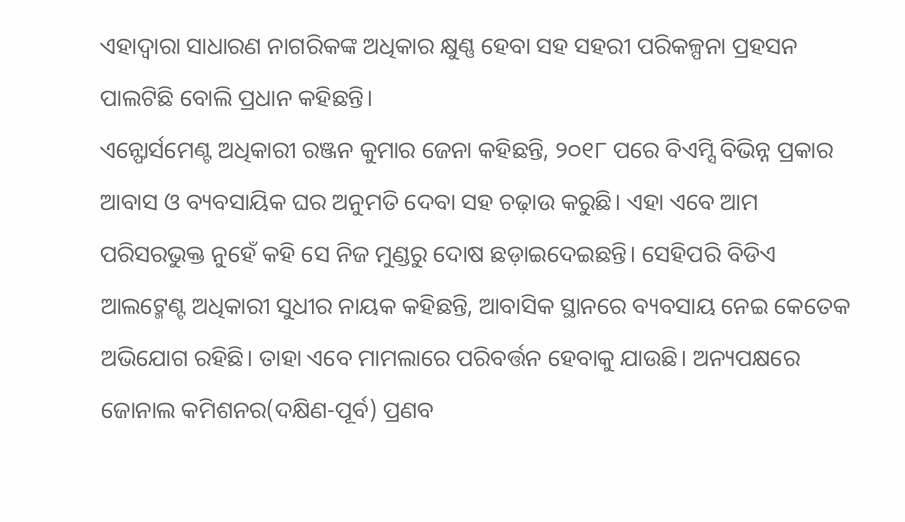ଏହାଦ୍ୱାରା ସାଧାରଣ ନାଗରିକଙ୍କ ଅଧିକାର କ୍ଷୁଣ୍ଣ ହେବା ସହ ସହରୀ ପରିକଳ୍ପନା ପ୍ରହସନ ପାଲଟିଛି ବୋଲି ପ୍ରଧାନ କହିଛନ୍ତି।
ଏନ୍ଫୋର୍ସମେଣ୍ଟ ଅଧିକାରୀ ରଞ୍ଜନ କୁମାର ଜେନା କହିଛନ୍ତି, ୨୦୧୮ ପରେ ବିଏମ୍ସି ବିଭିନ୍ନ ପ୍ରକାର ଆବାସ ଓ ବ୍ୟବସାୟିକ ଘର ଅନୁମତି ଦେବା ସହ ଚଢ଼ାଉ କରୁଛି। ଏହା ଏବେ ଆମ ପରିସରଭୁକ୍ତ ନୁହେଁ କହି ସେ ନିଜ ମୁଣ୍ଡରୁ ଦୋଷ ଛଡ଼ାଇଦେଇଛନ୍ତି। ସେହିପରି ବିଡିଏ ଆଲଟ୍ମେଣ୍ଟ ଅଧିକାରୀ ସୁଧୀର ନାୟକ କହିଛନ୍ତି, ଆବାସିକ ସ୍ଥାନରେ ବ୍ୟବସାୟ ନେଇ କେତେକ ଅଭିଯୋଗ ରହିଛି। ତାହା ଏବେ ମାମଲାରେ ପରିବର୍ତ୍ତନ ହେବାକୁ ଯାଉଛି। ଅନ୍ୟପକ୍ଷରେ ଜୋନାଲ କମିଶନର(ଦକ୍ଷିଣ-ପୂର୍ବ) ପ୍ରଣବ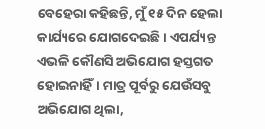ବେହେରା କହିଛନ୍ତି, ମୁଁ ୧୫ ଦିନ ହେଲା କାର୍ଯ୍ୟରେ ଯୋଗଦେଇଛି। ଏପର୍ଯ୍ୟନ୍ତ ଏଭଳି କୌଣସି ଅଭିଯୋଗ ହସ୍ତଗତ ହୋଇନାହିଁ। ମାତ୍ର ପୂର୍ବରୁ ଯେଉଁସବୁ ଅଭିଯୋଗ ଥିଲା,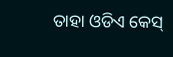ତାହା ଓଡିଏ କେସ୍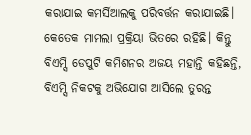କରାଯାଇ କମର୍ସିଆଲକୁ ପରିବର୍ତ୍ତନ କରାଯାଇଛି। କେତେକ ମାମଲା ପ୍ରକ୍ରିୟା ଭିତରେ ରହିଛି। କିନ୍ତୁ ବିଏମ୍ସି ଡେପୁଟି କମିଶନର ଅଜୟ ମହାନ୍ତି କହିଛନ୍ତି, ବିଏମ୍ସି ନିକଟକୁ ଅଭିଯୋଗ ଆସିଲେ ତୁରନ୍ତ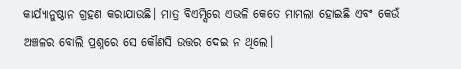କାର୍ଯ୍ୟାନୁଷ୍ଠାନ ଗ୍ରହଣ କରାଯାଉଛି। ମାତ୍ର ବିଏମ୍ସିରେ ଏଭଳି କେତେ ମାମଲା ହୋଇଛି ଏବଂ କେଉଁ ଅଞ୍ଚଳର ବୋଲି ପ୍ରଶ୍ନରେ ସେ କୌଣସି ଉତ୍ତର ଦେଇ ନ ଥିଲେ।